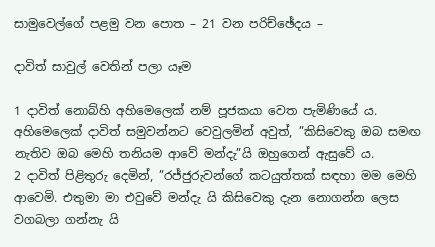සාමුවෙල්ගේ පළමු වන පොත – 21 වන පරිච්ඡේදය –

දාවිත් සාවුල් වෙතින් පලා යෑම

1 දාවිත් නොබ්හි අහිමෙලෙක් නම් පූජකයා වෙත පැමිණියේ ය. අහිමෙලෙක් දාවිත් සමුවන්නට වෙවුලමින් අවුත්, ”කිසිවෙකු ඔබ සමඟ නැතිව ඔබ මෙහි තනියම ආවේ මන්දැ”යි ඔහුගෙන් ඇසුවේ ය.
2 දාවිත් පිළිතුරු දෙමින්, ”රජ්ජුරුවන්ගේ කටයුත්තක් සඳහා මම මෙහි ආවෙමි. එතුමා මා එවුවේ මන්දැ යි කිසිවෙකු දැන නොගන්න ලෙස වගබලා ගන්නැ යි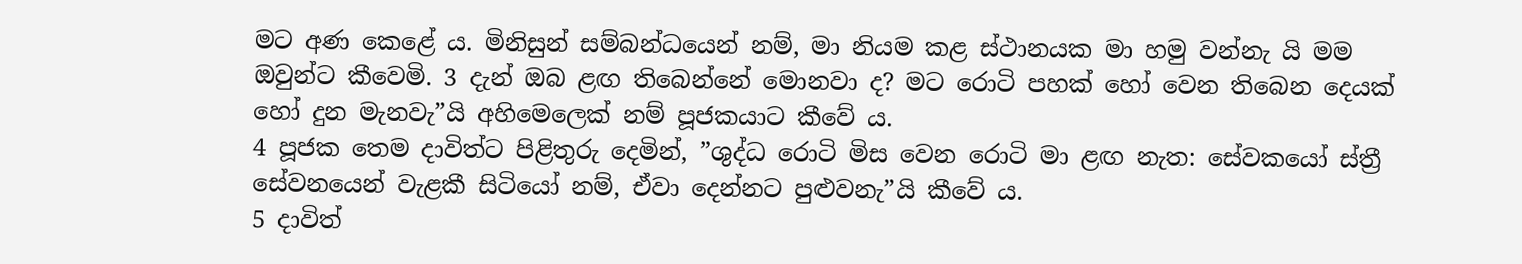මට අණ කෙළේ ය. මිනිසුන් සම්බන්ධයෙන් නම්, මා නියම කළ ස්ථානයක මා හමු වන්නැ යි මම ඔවුන්ට කීවෙමි. 3 දැන් ඔබ ළඟ තිබෙන්නේ මොනවා ද? මට රොටි පහක් හෝ වෙන තිබෙන දෙයක් හෝ දුන මැනවැ”යි අහිමෙලෙක් නම් පූජකයාට කීවේ ය.
4 පූජක තෙම දාවිත්ට පිළිතුරු දෙමින්, ”ශුද්ධ රොටි මිස වෙන රොටි මා ළඟ නැත: සේවකයෝ ස්ත්‍රී සේවනයෙන් වැළකී සිටියෝ නම්, ඒවා දෙන්නට පුළුවනැ”යි කීවේ ය.
5 දාවිත්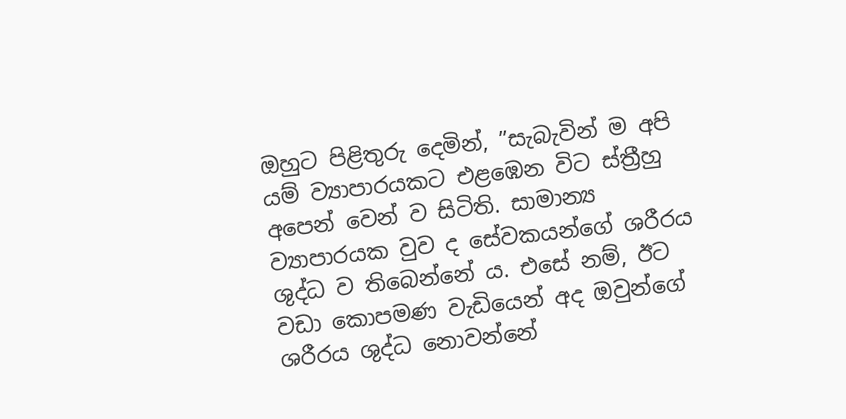ඔහුට පිළිතුරු දෙමින්, ”සැබැවින් ම අපි යම් ව්‍යාපාරයකට එළඹෙන විට ස්ත්‍රීහු අපෙන් වෙන් ව සිටිති. සාමාන්‍ය ව්‍යාපාරයක වුව ද සේවකයන්ගේ ශරීරය ශුද්ධ ව තිබෙන්නේ ය. එසේ නම්, ඊට වඩා කොපමණ වැඩියෙන් අද ඔවුන්ගේ ශරීරය ශුද්ධ නොවන්නේ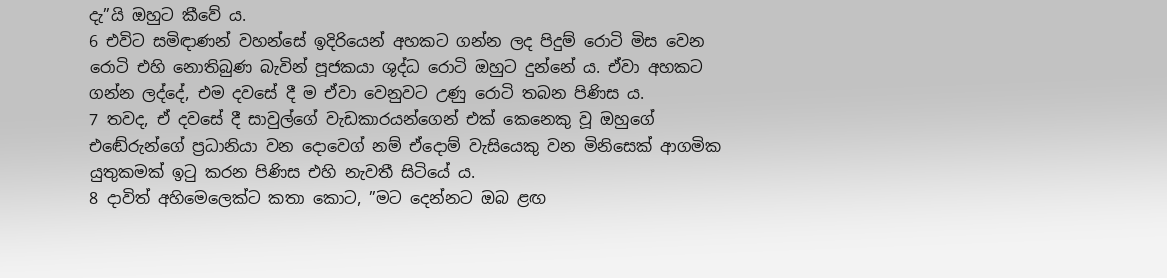දැ”යි ඔහුට කීවේ ය.
6 එවිට සමිඳාණන් වහන්සේ ඉදිරියෙන් අහකට ගන්න ලද පිදුම් රොටි මිස වෙන රොටි එහි නොතිබුණ බැවින් පූජකයා ශුද්ධ රොටි ඔහුට දුන්නේ ය. ඒවා අහකට ගන්න ලද්දේ, එම දවසේ දී ම ඒවා වෙනුවට උණු රොටි තබන පිණිස ය.
7 තවද, ඒ දවසේ දී සාවුල්ගේ වැඩකාරයන්ගෙන් එක් කෙනෙකු වූ ඔහුගේ එඬේරුන්ගේ ප්‍රධානියා වන දොවෙග් නම් ඒදොම් වැසියෙකු වන මිනිසෙක් ආගමික යුතුකමක් ඉටු කරන පිණිස එහි නැවතී සිටියේ ය.
8 දාවිත් අහිමෙලෙක්ට කතා කොට, ”මට දෙන්නට ඔබ ළඟ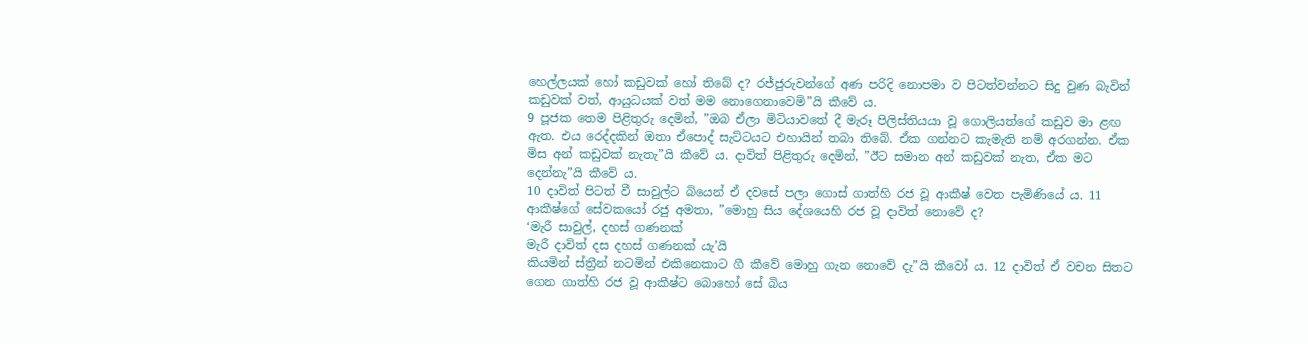හෙල්ලයක් හෝ කඩුවක් හෝ තිබේ ද? රජ්ජුරුවන්ගේ අණ පරිදි නොපමා ව පිටත්වන්නට සිදු වුණ බැවින් කඩුවක් වත්, ආයුධයක් වත් මම නොගෙනාවෙමි”යි කීවේ ය.
9 පූජක තෙම පිළිතුරු දෙමින්, ”ඔබ ඒලා මිටියාවතේ දී මැරූ පිලිස්තියයා වූ ගොලියත්ගේ කඩුව මා ළඟ ඇත. එය රෙද්දකින් ඔතා ඒපොද් සැට්ටයට එහායින් තබා තිබේ. ඒක ගන්නට කැමැති නම් අරගන්න. ඒක මිස අන් කඩුවක් නැතැ”යි කීවේ ය. දාවිත් පිළිතුරු දෙමින්, ”ඊට සමාන අන් කඩුවක් නැත, ඒක මට දෙන්නැ”යි කීවේ ය.
10 දාවිත් පිටත් වී සාවුල්ට බියෙන් ඒ දවසේ පලා ගොස් ගාත්හි රජ වූ ආකීෂ් වෙත පැමිණියේ ය. 11 ආකීෂ්ගේ සේවකයෝ රජු අමතා, ”මොහු සිය දේශයෙහි රජ වූ දාවිත් නොවේ ද?
‘මැරී සාවුල්, දහස් ගණනක්
මැරී දාවිත් දස දහස් ගණනක් යැ’යි
කියමින් ස්ත්‍රීන් නටමින් එකිනෙකාට ගී කීවේ මොහු ගැන නොවේ දැ”යි කීවෝ ය. 12 දාවිත් ඒ වචන සිතට ගෙන ගාත්හි රජ වූ ආකීෂ්ට බොහෝ සේ බිය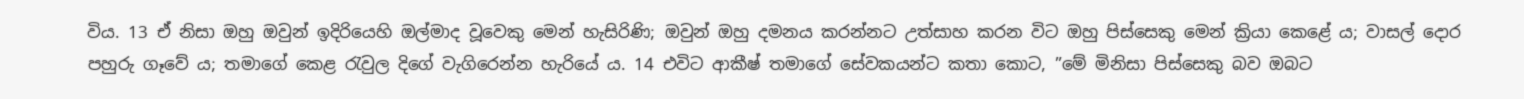විය. 13 ඒ නිසා ඔහු ඔවුන් ඉදිරියෙහි ඔල්මාද වූවෙකු මෙන් හැසිරිණි; ඔවුන් ඔහු දමනය කරන්නට උත්සාහ කරන විට ඔහු පිස්සෙකු මෙන් ක්‍රියා කෙළේ ය; වාසල් දොර පහුරු ගෑවේ ය; තමාගේ කෙළ රැවුල දිගේ වැගිරෙන්න හැරියේ ය. 14 එවිට ආකීෂ් තමාගේ සේවකයන්ට කතා කොට, ”මේ මිනිසා පිස්සෙකු බව ඔබට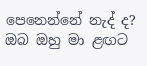පෙනෙන්නේ නැද් ද? ඔබ ඔහු මා ළඟට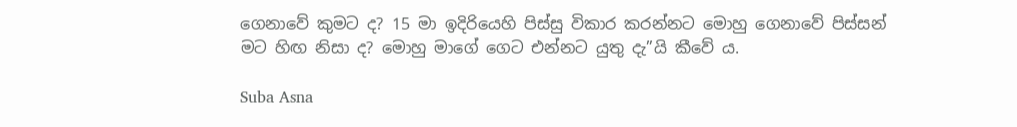ගෙනාවේ කුමට ද? 15 මා ඉදිරියෙහි පිස්සු විකාර කරන්නට මොහු ගෙනාවේ පිස්සන් මට හිඟ නිසා ද? මොහු මාගේ ගෙට එන්නට යුතු දැ”යි කීවේ ය.

Suba Asna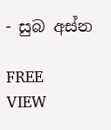- සුබ අස්න

FREE
VIEW